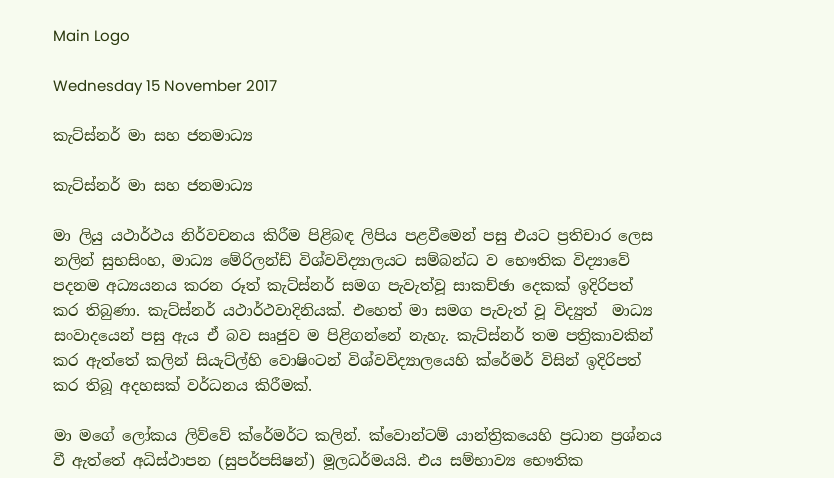Main Logo

Wednesday 15 November 2017

කැට්ස්නර් මා සහ ජනමාධ්‍ය

කැට්ස්නර් මා සහ ජනමාධ්‍ය

මා ලියු යථාර්ථය නිර්වචනය කිරීම පිළිබඳ ලිපිය පළවීමෙන් පසු එයට ප්‍රතිචාර ලෙස නලින් සුභසිංහ, මාධ්‍ය මේරිලන්ඩ් විශ්වවිද්‍යාලයට සම්බන්ධ ව භෞතික විද්‍යාවේ පදනම අධ්‍යයනය කරන රූත් කැට්ස්නර් සමග පැවැත්වූ සාකච්ඡා දෙකක් ඉදිරිපත් කර තිබුණා. කැට්ස්නර් යථාර්ථවාදිනියක්. එහෙත් මා සමග පැවැත් වූ විද්‍යුත්  මාධ්‍ය සංවාදයෙන් පසු ඇය ඒ බව සෘජුව ම පිළිගන්නේ නැහැ. කැට්ස්නර් තම පත්‍රිකාවකින් කර ඇත්තේ කලින් සියැට්ල්හි වොෂිංටන් විශ්වවිද්‍යාලයෙහි ක්රේමර් විසින් ඉදිරිපත් කර තිබූ අදහසක් වර්ධනය කිරීමක්.

මා මගේ ලෝකය ලිව්වේ ක්රේමර්ට කලින්. ක්වොන්ටම් යාන්ත්‍රිකයෙහි ප්‍රධාන ප්‍රශ්නය වී ඇත්තේ අධිස්ථාපන (සුපර්පසිෂන්) මූලධර්මයයි. එය සම්භාව්‍ය භෞතික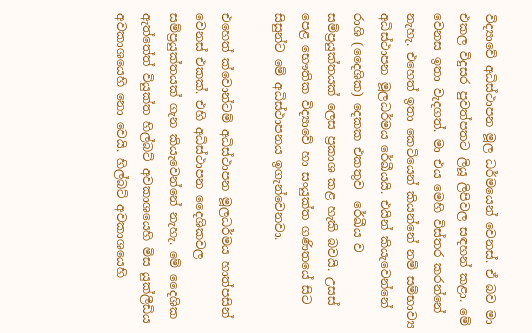විද්‍යාවේ අධිස්ථාපන මූල ධර්මයෙන් වෙනස්. ඒ බව මා එකල විදුසර පුවත්පතට ලියූ ලිපිවල සඳහන් කළා. මේ වෙනස ඉතා වැදගත්. මා එය මෙහි විස්තර කරන්නේ නැහැ. එහෙත් ඉතා කෙටියෙන් කියන්නේ නම් සම්භාව්‍ය අධිස්ථාපන මූලධර්මය රේඛීයයි. එයින් කියැවෙන්නේ රාශි (දෛශික) දෙකක එකතුව  රේඛීය ව සම්ප්‍රයුක්තයක් ලෙස ප්‍රකාශ කළ හැකි බවයි. උසස් පෙළ භෞතික විද්‍යාවේ හා සංයුක්ත ගණිතයේ සිට සිසුන්ට මේ අධිස්ථාපනය ඉගැන්වෙනවා.

එහෙත් ක්වොන්ටම් අධිස්ථාපන මූලධර්මය හාත්පසින් වෙනස් එකක්. එහි අධිස්ථාපන දෛශිකවල සම්ප්‍රයුක්තයක් ගැන කියැවෙන්නේ නැහැ. මේ දෛශික ඇත්තේත් වියුක්ත හිල්බට් අවකාශයෙහි මිස යුක්ලීඩිය අවකාශයෙහි නො වෙයි. හිල්බට් අවකාශයෙහි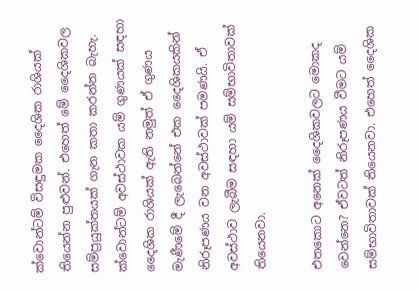ක්වොන්ටම් විසඳුමක දෛශික රාශියක් තියෙන්න පුළුවන්. එහෙත් මේ දෛශිකවල සම්ප්‍රයුක්තයක් ගැන කතා කරන්න බැහැ. ක්වොන්ටම් අවස්ථාවක යම් ගුණයක් සඳහා දෛශික රාශියක් ඇති නමුත් ඒ ගුණය මැණීමේ දී ලැබෙන්නේ එක දෛශිකයකින් නිරූපණය වන අවස්ථාවක් පමණයි. ඒ අවස්ථාව ලැබීම සඳහා යම් සම්භාවිතාවක් තියෙනවා.

එතකොට අනෙක් දෛශිකවලට මොකද වෙන්නෙ? ඒවටත් නිරූපණය වීමට යම් සම්භාවිතාවක් තියෙනවා. එහෙත් දෛශික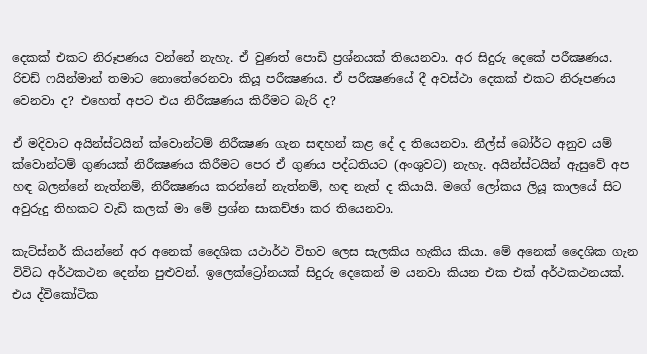දෙකක් එකට නිරූපණය වන්නේ නැහැ. ඒ වුණත් පොඩි ප්‍රශ්නයක් තියෙනවා. අර සිදුරු දෙකේ පරීක්‍ෂණය. රිචඩ් ෆයින්මාන් තමාට නොතේරෙනවා කියූ පරීක්‍ෂණය. ඒ පරීක්‍ෂණයේ දී අවස්ථා දෙකක් එකට නිරූපණය වෙනවා ද? එහෙත් අපට එය නිරීක්‍ෂණය කිරීමට බැරි ද?

ඒ මදිවාට අයින්ස්ටයින් ක්වොන්ටම් නිරීක්‍ෂණ ගැන සඳහන් කළ දේ ද තියෙනවා. නීල්ස් බෝර්ට අනුව යම් ක්වොන්ටම් ගුණයක් නිරීක්‍ෂණය කිරීමට පෙර ඒ ගුණය පද්ධතියට (අංශුවට) නැහැ. අයින්ස්ටයින් ඇසුවේ අප හඳ බලන්නේ නැත්නම්, නිරීක්‍ෂණය කරන්නේ නැත්නම්, හඳ නැත් ද කියායි. මගේ ලෝකය ලියූ කාලයේ සිට අවුරුදු තිහකට වැඩි කලක් මා මේ ප්‍රශ්න සාකච්ඡා කර තියෙනවා.

කැට්ස්නර් කියන්නේ අර අනෙක් දෛශික යථාර්ථ විභව ලෙස සැලකිය හැකිය කියා. මේ අනෙක් දෛශික ගැන විවිධ අර්ථකථන දෙන්න පුළුවන්. ඉලෙක්ට්‍රෝනයක් සිදුරු දෙකෙන් ම යනවා කියන එක එක් අර්ථකථනයක්. එය ද්විකෝටික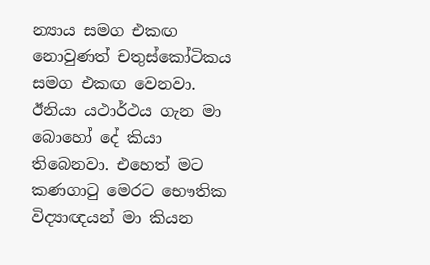න්‍යාය සමග එකඟ නොවුණත් චතුස්කෝටිකය සමග එකඟ වෙනවා. ඊනියා යථාර්ථය ගැන මා බොහෝ දේ කියා තිබෙනවා. එහෙත් මට කණගාටු මෙරට භෞතික විද්‍යාඥයන් මා කියන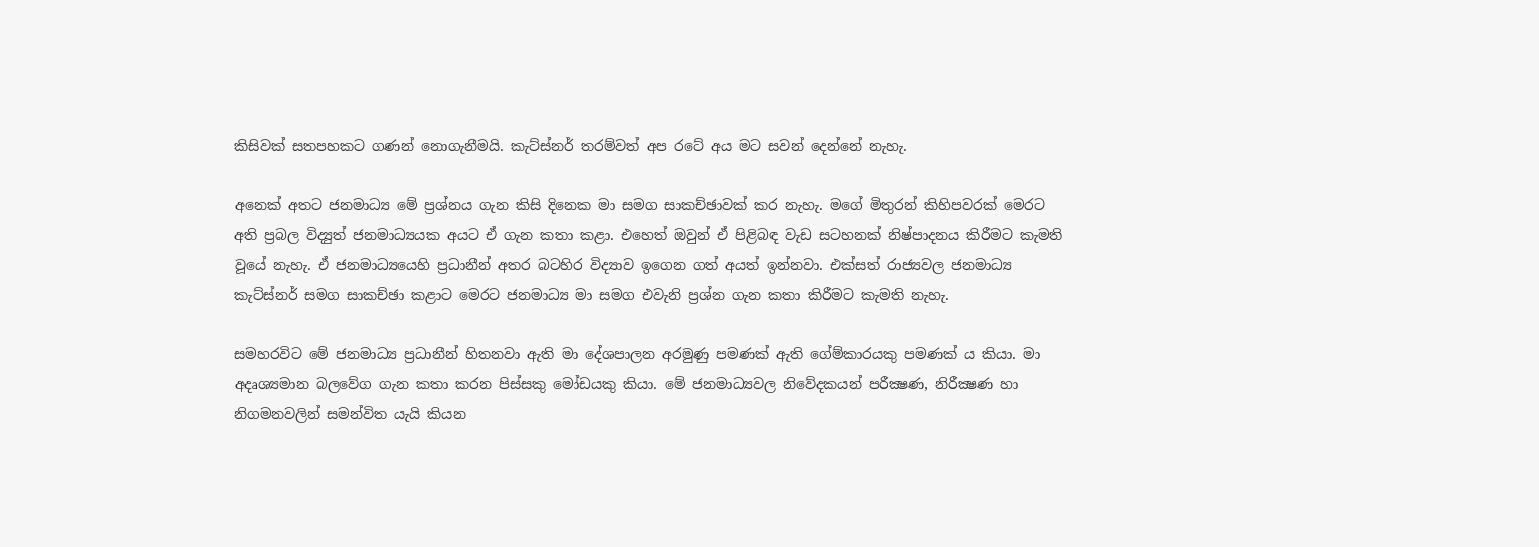කිසිවක් සතපහකට ගණන් නොගැනීමයි. කැට්ස්නර් තරම්වත් අප රටේ අය මට සවන් දෙන්නේ නැහැ.

අනෙක් අතට ජනමාධ්‍ය මේ ප්‍රශ්නය ගැන කිසි දිනෙක මා සමග සාකච්ඡාවක් කර නැහැ. මගේ මිතුරන් කිහිපවරක් මෙරට අති ප්‍රබල විද්‍යුත් ජනමාධ්‍යයක අයට ඒ ගැන කතා කළා. එහෙත් ඔවුන් ඒ පිළිබඳ වැඩ සටහනක් නිෂ්පාදනය කිරීමට කැමති වූයේ නැහැ. ඒ ජනමාධ්‍යයෙහි ප්‍රධානීන් අතර බටහිර විද්‍යාව ඉගෙන ගත් අයත් ඉන්නවා. එක්සත් රාජ්‍යවල ජනමාධ්‍ය කැට්ස්නර් සමග සාකච්ඡා කළාට මෙරට ජනමාධ්‍ය මා සමග එවැනි ප්‍රශ්න ගැන කතා කිරීමට කැමති නැහැ.

සමහරවිට මේ ජනමාධ්‍ය ප්‍රධානීන් හිතනවා ඇති මා දේශපාලන අරමුණු පමණක් ඇති ගේම්කාරයකු පමණක් ය කියා. මා අදෘශ්‍යමාන බලවේග ගැන කතා කරන පිස්සකු මෝඩයකු කියා. මේ ජනමාධ්‍යවල නිවේදකයන් පරීක්‍ෂණ, නිරීක්‍ෂණ හා නිගමනවලින් සමන්විත යැයි කියන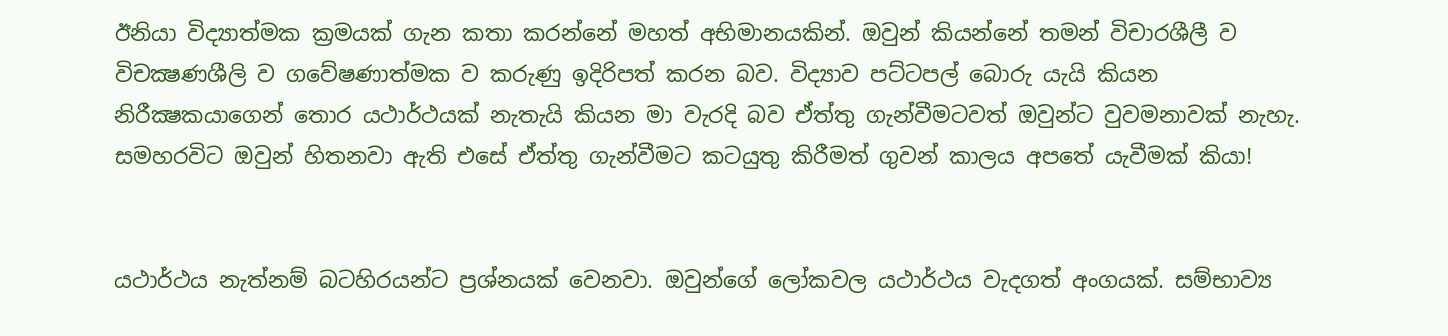ඊනියා විද්‍යාත්මක ක්‍රමයක් ගැන කතා කරන්නේ මහත් අභිමානයකින්. ඔවුන් කියන්නේ තමන් විචාරශීලී ව විචක්‍ෂණශීලි ව ගවේෂණාත්මක ව කරුණු ඉදිරිපත් කරන බව. විද්‍යාව පට්ටපල් බොරු යැයි කියන නිරීක්‍ෂකයාගෙන් තොර යථාර්ථයක් නැතැයි කියන මා වැරදි බව ඒත්තු ගැන්වීමටවත් ඔවුන්ට වුවමනාවක් නැහැ. සමහරවිට ඔවුන් හිතනවා ඇති එසේ ඒත්තු ගැන්වීමට කටයුතු කිරීමත් ගුවන් කාලය අපතේ යැවීමක් කියා!


යථාර්ථය නැත්නම් බටහිරයන්ට ප්‍රශ්නයක් වෙනවා. ඔවුන්ගේ ලෝකවල යථාර්ථය වැදගත් අංගයක්. සම්භාව්‍ය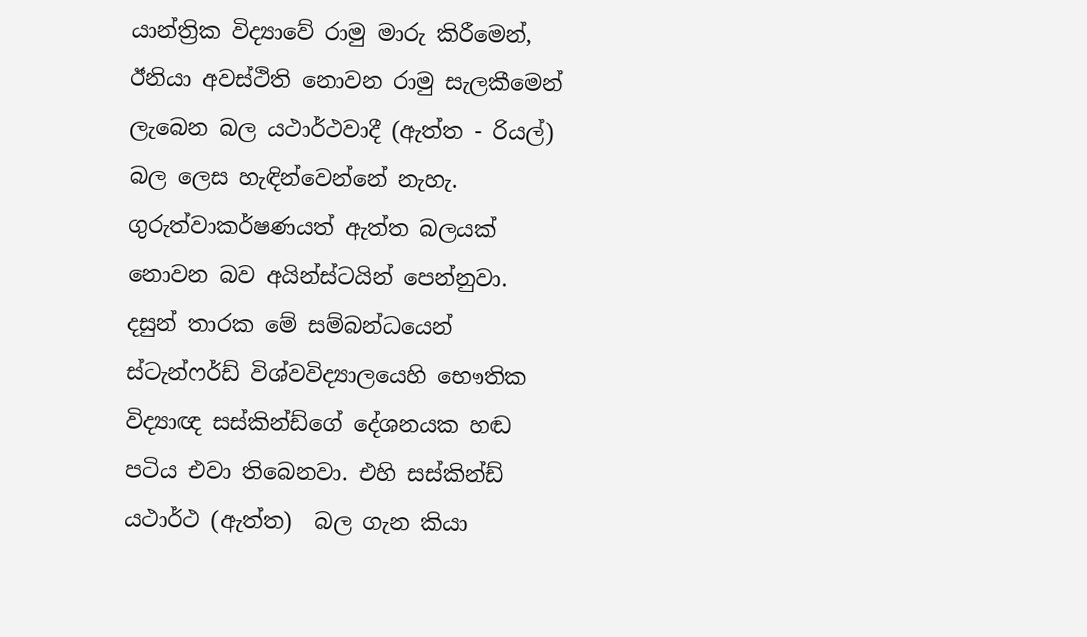යාන්ත්‍රික විද්‍යාවේ රාමු මාරු කිරීමෙන්, ඊනියා අවස්ථිති නොවන රාමු සැලකීමෙන් ලැබෙන බල යථාර්ථවාදී (ඇත්ත - රියල්) බල ලෙස හැඳින්වෙන්නේ නැහැ. ගුරුත්වාකර්ෂණයත් ඇත්ත බලයක් නොවන බව අයින්ස්ටයින් පෙන්නුවා. දසුන් තාරක මේ සම්බන්ධයෙන් ස්ටැන්ෆර්ඩ් විශ්වවිද්‍යාලයෙහි භෞතික විද්‍යාඥ සස්කින්ඩ්ගේ දේශනයක හඬ පටිය එවා තිබෙනවා. එහි සස්කින්ඩ් යථාර්ථ (ඇත්ත)  බල ගැන කියා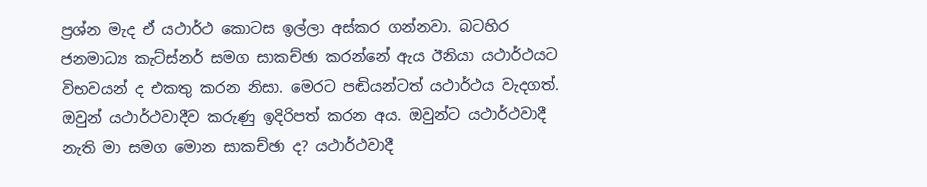ප්‍රශ්න මැද ඒ යථාර්ථ කොටස ඉල්ලා අස්කර ගන්නවා. බටහිර ජනමාධ්‍ය කැට්ස්නර් සමග සාකච්ඡා කරන්නේ ඇය ඊනියා යථාර්ථයට විභවයන් ද එකතු කරන නිසා. මෙරට පඬියන්ටත් යථාර්ථය වැදගත්. ඔවුන් යථාර්ථවාදීව කරුණු ඉදිරිපත් කරන අය. ඔවුන්ට යථාර්ථවාදී නැති මා සමග මොන සාකච්ඡා ද? යථාර්ථවාදී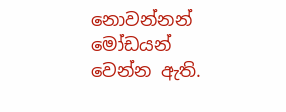නොවන්නන් මෝඩයන් වෙන්න ඇති.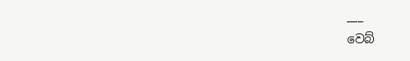___
වෙබ්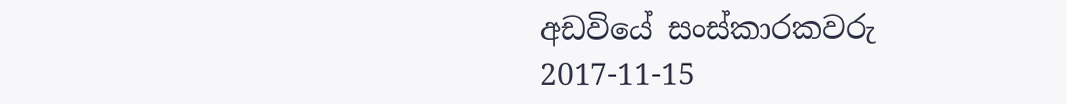අඩවියේ සංස්කාරකවරු
2017-11-15